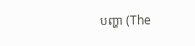បញ្ហា (The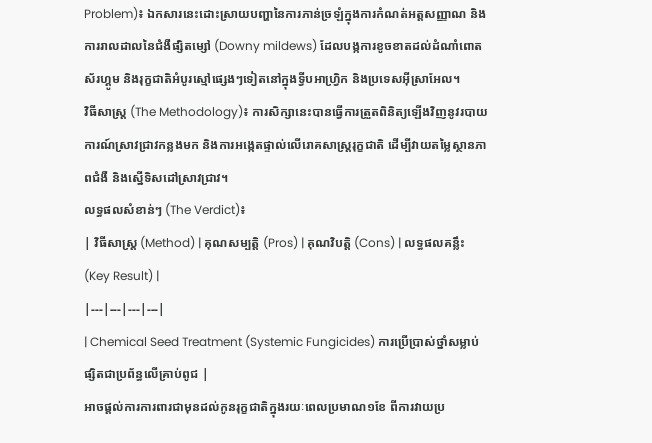Problem)៖ ឯកសារនេះដោះស្រាយបញ្ហានៃការភាន់ច្រឡំក្នុងការកំណត់អត្តសញ្ញាណ និងការរាលដាលនៃជំងឺផ្សិតម្សៅ (Downy mildews) ដែលបង្កការខូចខាតដល់ដំណាំពោត ស័រហ្គូម និងរុក្ខជាតិអំបូរស្មៅផ្សេងៗទៀតនៅក្នុងទ្វីបអាហ្វ្រិក និងប្រទេសអ៊ីស្រាអែល។
វិធីសាស្ត្រ (The Methodology)៖ ការសិក្សានេះបានធ្វើការត្រួតពិនិត្យឡើងវិញនូវរបាយការណ៍ស្រាវជ្រាវកន្លងមក និងការអង្កេតផ្ទាល់លើរោគសាស្ត្ររុក្ខជាតិ ដើម្បីវាយតម្លៃស្ថានភាពជំងឺ និងស្នើទិសដៅស្រាវជ្រាវ។
លទ្ធផលសំខាន់ៗ (The Verdict)៖
| វិធីសាស្ត្រ (Method) | គុណសម្បត្តិ (Pros) | គុណវិបត្តិ (Cons) | លទ្ធផលគន្លឹះ (Key Result) |
|---|---|---|---|
| Chemical Seed Treatment (Systemic Fungicides) ការប្រើប្រាស់ថ្នាំសម្លាប់ផ្សិតជាប្រព័ន្ធលើគ្រាប់ពូជ |
អាចផ្តល់ការការពារជាមុនដល់កូនរុក្ខជាតិក្នុងរយៈពេលប្រមាណ១ខែ ពីការវាយប្រ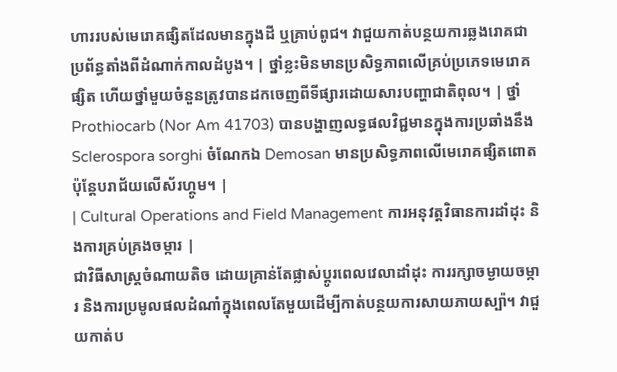ហាររបស់មេរោគផ្សិតដែលមានក្នុងដី ឬគ្រាប់ពូជ។ វាជួយកាត់បន្ថយការឆ្លងរោគជាប្រព័ន្ធតាំងពីដំណាក់កាលដំបូង។ | ថ្នាំខ្លះមិនមានប្រសិទ្ធភាពលើគ្រប់ប្រភេទមេរោគផ្សិត ហើយថ្នាំមួយចំនួនត្រូវបានដកចេញពីទីផ្សារដោយសារបញ្ហាជាតិពុល។ | ថ្នាំ Prothiocarb (Nor Am 41703) បានបង្ហាញលទ្ធផលវិជ្ជមានក្នុងការប្រឆាំងនឹង Sclerospora sorghi ចំណែកឯ Demosan មានប្រសិទ្ធភាពលើមេរោគផ្សិតពោត ប៉ុន្តែបរាជ័យលើស័រហ្គូម។ |
| Cultural Operations and Field Management ការអនុវត្តវិធានការដាំដុះ និងការគ្រប់គ្រងចម្ការ |
ជាវិធីសាស្ត្រចំណាយតិច ដោយគ្រាន់តែផ្លាស់ប្តូរពេលវេលាដាំដុះ ការរក្សាចម្ងាយចម្ការ និងការប្រមូលផលដំណាំក្នុងពេលតែមួយដើម្បីកាត់បន្ថយការសាយភាយស្ប៉ា។ វាជួយកាត់ប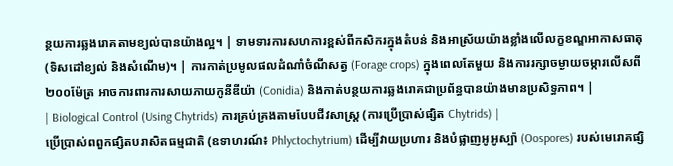ន្ថយការឆ្លងរោគតាមខ្យល់បានយ៉ាងល្អ។ | ទាមទារការសហការខ្ពស់ពីកសិករក្នុងតំបន់ និងអាស្រ័យយ៉ាងខ្លាំងលើលក្ខខណ្ឌអាកាសធាតុ (ទិសដៅខ្យល់ និងសំណើម)។ | ការកាត់ប្រមូលផលដំណាំចំណីសត្វ (Forage crops) ក្នុងពេលតែមួយ និងការរក្សាចម្ងាយចម្ការលើសពី ២០០ម៉ែត្រ អាចការពារការសាយភាយកូនីឌីយ៉ា (Conidia) និងកាត់បន្ថយការឆ្លងរោគជាប្រព័ន្ធបានយ៉ាងមានប្រសិទ្ធភាព។ |
| Biological Control (Using Chytrids) ការគ្រប់គ្រងតាមបែបជីវសាស្ត្រ (ការប្រើប្រាស់ផ្សិត Chytrids) |
ប្រើប្រាស់ពពួកផ្សិតបរាសិតធម្មជាតិ (ឧទាហរណ៍៖ Phlyctochytrium) ដើម្បីវាយប្រហារ និងបំផ្លាញអូអូស្ប៉ា (Oospores) របស់មេរោគផ្សិ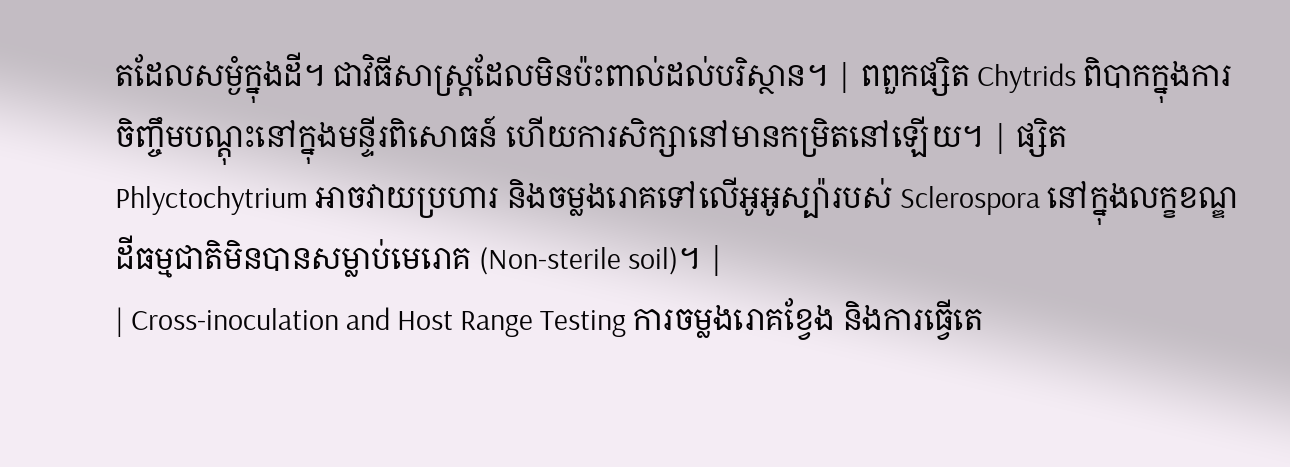តដែលសម្ងំក្នុងដី។ ជាវិធីសាស្ត្រដែលមិនប៉ះពាល់ដល់បរិស្ថាន។ | ពពួកផ្សិត Chytrids ពិបាកក្នុងការចិញ្ចឹមបណ្ដុះនៅក្នុងមន្ទីរពិសោធន៍ ហើយការសិក្សានៅមានកម្រិតនៅឡើយ។ | ផ្សិត Phlyctochytrium អាចវាយប្រហារ និងចម្លងរោគទៅលើអូអូស្ប៉ារបស់ Sclerospora នៅក្នុងលក្ខខណ្ឌដីធម្មជាតិមិនបានសម្លាប់មេរោគ (Non-sterile soil)។ |
| Cross-inoculation and Host Range Testing ការចម្លងរោគខ្វែង និងការធ្វើតេ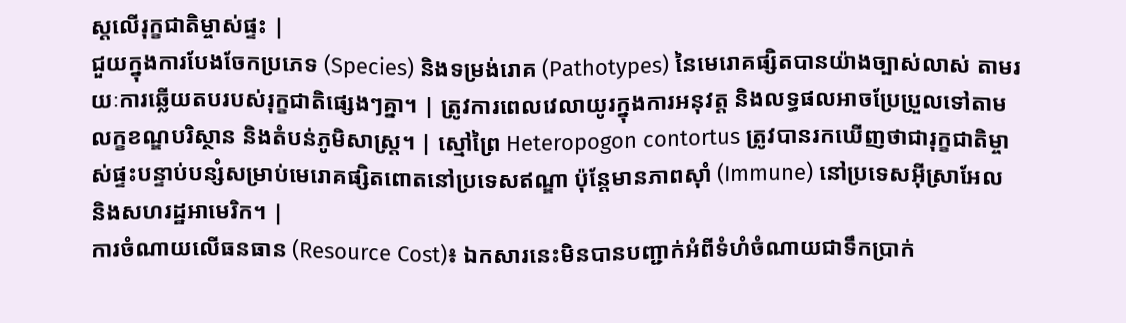ស្តលើរុក្ខជាតិម្ចាស់ផ្ទះ |
ជួយក្នុងការបែងចែកប្រភេទ (Species) និងទម្រង់រោគ (Pathotypes) នៃមេរោគផ្សិតបានយ៉ាងច្បាស់លាស់ តាមរយៈការឆ្លើយតបរបស់រុក្ខជាតិផ្សេងៗគ្នា។ | ត្រូវការពេលវេលាយូរក្នុងការអនុវត្ត និងលទ្ធផលអាចប្រែប្រួលទៅតាមលក្ខខណ្ឌបរិស្ថាន និងតំបន់ភូមិសាស្ត្រ។ | ស្មៅព្រៃ Heteropogon contortus ត្រូវបានរកឃើញថាជារុក្ខជាតិម្ចាស់ផ្ទះបន្ទាប់បន្សំសម្រាប់មេរោគផ្សិតពោតនៅប្រទេសឥណ្ឌា ប៉ុន្តែមានភាពស៊ាំ (Immune) នៅប្រទេសអ៊ីស្រាអែល និងសហរដ្ឋអាមេរិក។ |
ការចំណាយលើធនធាន (Resource Cost)៖ ឯកសារនេះមិនបានបញ្ជាក់អំពីទំហំចំណាយជាទឹកប្រាក់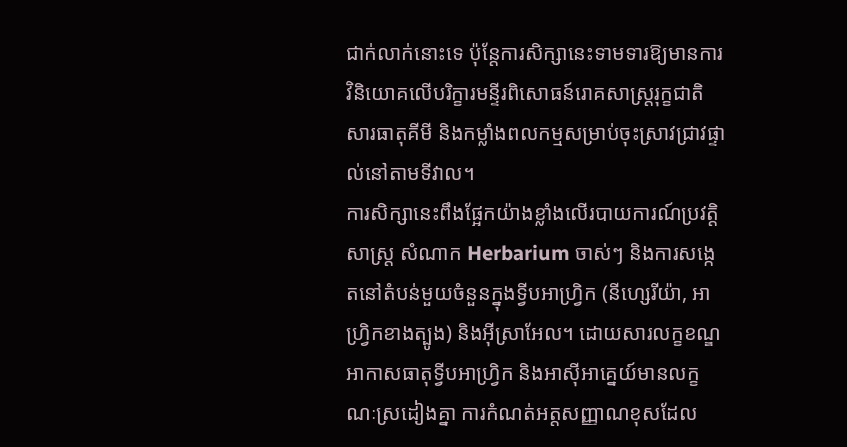ជាក់លាក់នោះទេ ប៉ុន្តែការសិក្សានេះទាមទារឱ្យមានការវិនិយោគលើបរិក្ខារមន្ទីរពិសោធន៍រោគសាស្ត្ររុក្ខជាតិ សារធាតុគីមី និងកម្លាំងពលកម្មសម្រាប់ចុះស្រាវជ្រាវផ្ទាល់នៅតាមទីវាល។
ការសិក្សានេះពឹងផ្អែកយ៉ាងខ្លាំងលើរបាយការណ៍ប្រវត្តិសាស្ត្រ សំណាក Herbarium ចាស់ៗ និងការសង្កេតនៅតំបន់មួយចំនួនក្នុងទ្វីបអាហ្វ្រិក (នីហ្សេរីយ៉ា, អាហ្វ្រិកខាងត្បូង) និងអ៊ីស្រាអែល។ ដោយសារលក្ខខណ្ឌអាកាសធាតុទ្វីបអាហ្វ្រិក និងអាស៊ីអាគ្នេយ៍មានលក្ខណៈស្រដៀងគ្នា ការកំណត់អត្តសញ្ញាណខុសដែល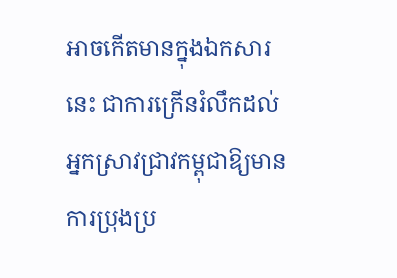អាចកើតមានក្នុងឯកសារនេះ ជាការក្រើនរំលឹកដល់អ្នកស្រាវជ្រាវកម្ពុជាឱ្យមានការប្រុងប្រ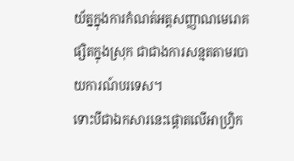យ័ត្នក្នុងការកំណត់អត្តសញ្ញាណមេរោគផ្សិតក្នុងស្រុក ជាជាងការសន្មតតាមរបាយការណ៍បរទេស។
ទោះបីជាឯកសារនេះផ្ដោតលើអាហ្វ្រិក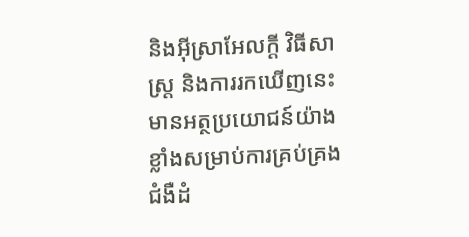និងអ៊ីស្រាអែលក្ដី វិធីសាស្ត្រ និងការរកឃើញនេះមានអត្ថប្រយោជន៍យ៉ាងខ្លាំងសម្រាប់ការគ្រប់គ្រងជំងឺដំ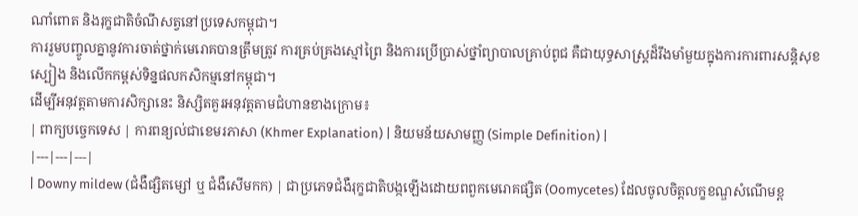ណាំពោត និងរុក្ខជាតិចំណីសត្វនៅប្រទេសកម្ពុជា។
ការរួមបញ្ចូលគ្នានូវការចាត់ថ្នាក់មេរោគបានត្រឹមត្រូវ ការគ្រប់គ្រងស្មៅព្រៃ និងការប្រើប្រាស់ថ្នាំព្យាបាលគ្រាប់ពូជ គឺជាយុទ្ធសាស្ត្រដ៏រឹងមាំមួយក្នុងការការពារសន្តិសុខស្បៀង និងលើកកម្ពស់ទិន្នផលកសិកម្មនៅកម្ពុជា។
ដើម្បីអនុវត្តតាមការសិក្សានេះ និស្សិតគួរអនុវត្តតាមជំហានខាងក្រោម៖
| ពាក្យបច្ចេកទេស | ការពន្យល់ជាខេមរភាសា (Khmer Explanation) | និយមន័យសាមញ្ញ (Simple Definition) |
|---|---|---|
| Downy mildew (ជំងឺផ្សិតម្សៅ ឬ ជំងឺសើមកក) | ជាប្រភេទជំងឺរុក្ខជាតិបង្កឡើងដោយពពួកមេរោគផ្សិត (Oomycetes) ដែលចូលចិត្តលក្ខខណ្ឌសំណើមខ្ព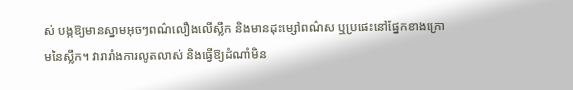ស់ បង្កឱ្យមានស្នាមអុចៗពណ៌លឿងលើស្លឹក និងមានដុះម្សៅពណ៌ស ឬប្រផេះនៅផ្នែកខាងក្រោមនៃស្លឹក។ វារារាំងការលូតលាស់ និងធ្វើឱ្យដំណាំមិន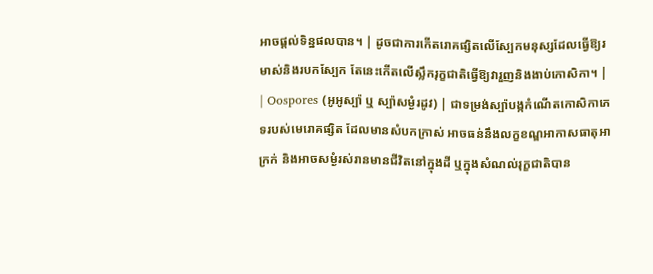អាចផ្តល់ទិន្នផលបាន។ | ដូចជាការកើតរោគផ្សិតលើស្បែកមនុស្សដែលធ្វើឱ្យរមាស់និងរបកស្បែក តែនេះកើតលើស្លឹករុក្ខជាតិធ្វើឱ្យវារួញនិងងាប់កោសិកា។ |
| Oospores (អូអូស្ប៉ា ឬ ស្ប៉ាសម្ងំរដូវ) | ជាទម្រង់ស្ប៉ាបង្កកំណើតកោសិកាភេទរបស់មេរោគផ្សិត ដែលមានសំបកក្រាស់ អាចធន់នឹងលក្ខខណ្ឌអាកាសធាតុអាក្រក់ និងអាចសម្ងំរស់រានមានជីវិតនៅក្នុងដី ឬក្នុងសំណល់រុក្ខជាតិបាន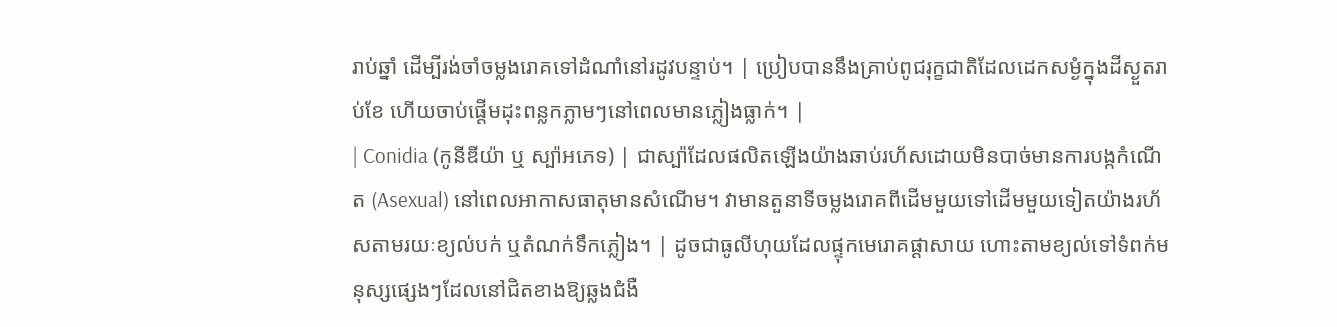រាប់ឆ្នាំ ដើម្បីរង់ចាំចម្លងរោគទៅដំណាំនៅរដូវបន្ទាប់។ | ប្រៀបបាននឹងគ្រាប់ពូជរុក្ខជាតិដែលដេកសម្ងំក្នុងដីស្ងួតរាប់ខែ ហើយចាប់ផ្តើមដុះពន្លកភ្លាមៗនៅពេលមានភ្លៀងធ្លាក់។ |
| Conidia (កូនីឌីយ៉ា ឬ ស្ប៉ាអភេទ) | ជាស្ប៉ាដែលផលិតឡើងយ៉ាងឆាប់រហ័សដោយមិនបាច់មានការបង្កកំណើត (Asexual) នៅពេលអាកាសធាតុមានសំណើម។ វាមានតួនាទីចម្លងរោគពីដើមមួយទៅដើមមួយទៀតយ៉ាងរហ័សតាមរយៈខ្យល់បក់ ឬតំណក់ទឹកភ្លៀង។ | ដូចជាធូលីហុយដែលផ្ទុកមេរោគផ្ដាសាយ ហោះតាមខ្យល់ទៅទំពក់មនុស្សផ្សេងៗដែលនៅជិតខាងឱ្យឆ្លងជំងឺ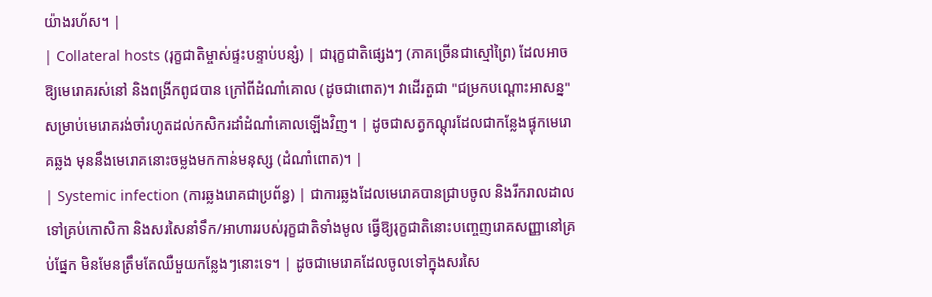យ៉ាងរហ័ស។ |
| Collateral hosts (រុក្ខជាតិម្ចាស់ផ្ទះបន្ទាប់បន្សំ) | ជារុក្ខជាតិផ្សេងៗ (ភាគច្រើនជាស្មៅព្រៃ) ដែលអាចឱ្យមេរោគរស់នៅ និងពង្រីកពូជបាន ក្រៅពីដំណាំគោល (ដូចជាពោត)។ វាដើរតួជា "ជម្រកបណ្ដោះអាសន្ន" សម្រាប់មេរោគរង់ចាំរហូតដល់កសិករដាំដំណាំគោលឡើងវិញ។ | ដូចជាសត្វកណ្ដុរដែលជាកន្លែងផ្ទុកមេរោគឆ្លង មុននឹងមេរោគនោះចម្លងមកកាន់មនុស្ស (ដំណាំពោត)។ |
| Systemic infection (ការឆ្លងរោគជាប្រព័ន្ធ) | ជាការឆ្លងដែលមេរោគបានជ្រាបចូល និងរីករាលដាលទៅគ្រប់កោសិកា និងសរសៃនាំទឹក/អាហាររបស់រុក្ខជាតិទាំងមូល ធ្វើឱ្យរុក្ខជាតិនោះបញ្ចេញរោគសញ្ញានៅគ្រប់ផ្នែក មិនមែនត្រឹមតែឈឺមួយកន្លែងៗនោះទេ។ | ដូចជាមេរោគដែលចូលទៅក្នុងសរសៃ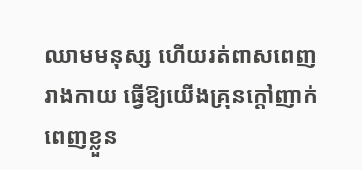ឈាមមនុស្ស ហើយរត់ពាសពេញរាងកាយ ធ្វើឱ្យយើងគ្រុនក្ដៅញាក់ពេញខ្លួន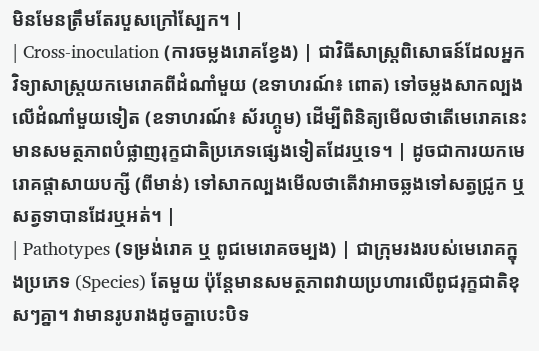មិនមែនត្រឹមតែរបួសក្រៅស្បែក។ |
| Cross-inoculation (ការចម្លងរោគខ្វែង) | ជាវិធីសាស្ត្រពិសោធន៍ដែលអ្នកវិទ្យាសាស្ត្រយកមេរោគពីដំណាំមួយ (ឧទាហរណ៍៖ ពោត) ទៅចម្លងសាកល្បងលើដំណាំមួយទៀត (ឧទាហរណ៍៖ ស័រហ្គូម) ដើម្បីពិនិត្យមើលថាតើមេរោគនេះមានសមត្ថភាពបំផ្លាញរុក្ខជាតិប្រភេទផ្សេងទៀតដែរឬទេ។ | ដូចជាការយកមេរោគផ្ដាសាយបក្សី (ពីមាន់) ទៅសាកល្បងមើលថាតើវាអាចឆ្លងទៅសត្វជ្រូក ឬសត្វទាបានដែរឬអត់។ |
| Pathotypes (ទម្រង់រោគ ឬ ពូជមេរោគចម្បង) | ជាក្រុមរងរបស់មេរោគក្នុងប្រភេទ (Species) តែមួយ ប៉ុន្តែមានសមត្ថភាពវាយប្រហារលើពូជរុក្ខជាតិខុសៗគ្នា។ វាមានរូបរាងដូចគ្នាបេះបិទ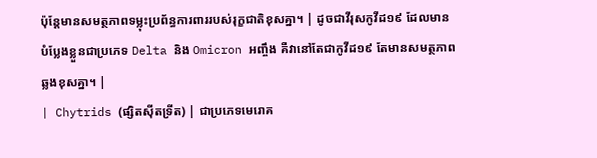ប៉ុន្តែមានសមត្ថភាពទម្លុះប្រព័ន្ធការពាររបស់រុក្ខជាតិខុសគ្នា។ | ដូចជាវីរុសកូវីដ១៩ ដែលមានបំប្លែងខ្លួនជាប្រភេទ Delta និង Omicron អញ្ចឹង គឺវានៅតែជាកូវីដ១៩ តែមានសមត្ថភាពឆ្លងខុសគ្នា។ |
| Chytrids (ផ្សិតស៊ីតទ្រីត) | ជាប្រភេទមេរោគ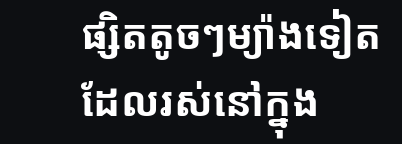ផ្សិតតូចៗម្យ៉ាងទៀត ដែលរស់នៅក្នុង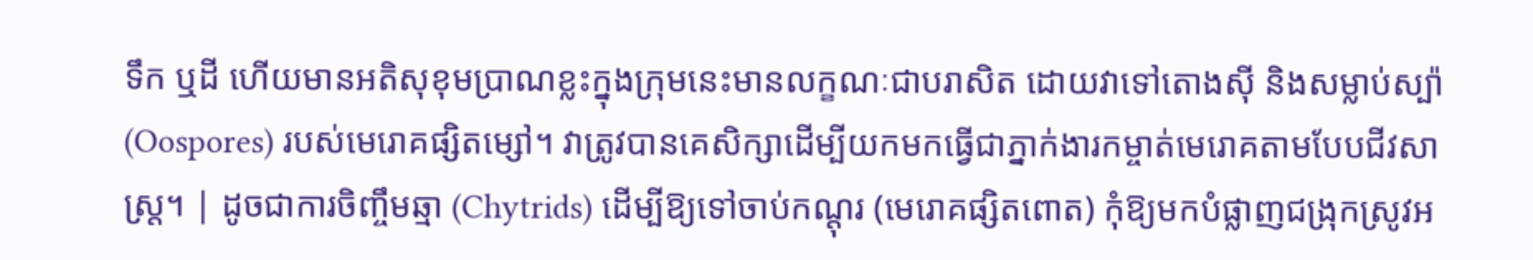ទឹក ឬដី ហើយមានអតិសុខុមប្រាណខ្លះក្នុងក្រុមនេះមានលក្ខណៈជាបរាសិត ដោយវាទៅតោងស៊ី និងសម្លាប់ស្ប៉ា (Oospores) របស់មេរោគផ្សិតម្សៅ។ វាត្រូវបានគេសិក្សាដើម្បីយកមកធ្វើជាភ្នាក់ងារកម្ចាត់មេរោគតាមបែបជីវសាស្ត្រ។ | ដូចជាការចិញ្ចឹមឆ្មា (Chytrids) ដើម្បីឱ្យទៅចាប់កណ្ដុរ (មេរោគផ្សិតពោត) កុំឱ្យមកបំផ្លាញជង្រុកស្រូវអ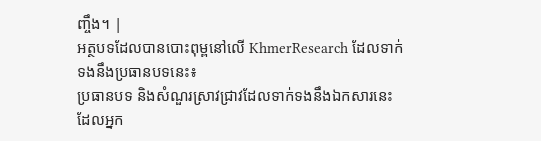ញ្ចឹង។ |
អត្ថបទដែលបានបោះពុម្ពនៅលើ KhmerResearch ដែលទាក់ទងនឹងប្រធានបទនេះ៖
ប្រធានបទ និងសំណួរស្រាវជ្រាវដែលទាក់ទងនឹងឯកសារនេះ ដែលអ្នក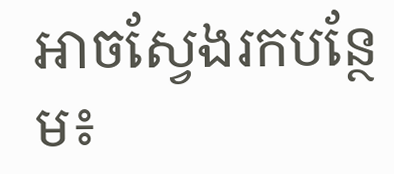អាចស្វែងរកបន្ថែម៖